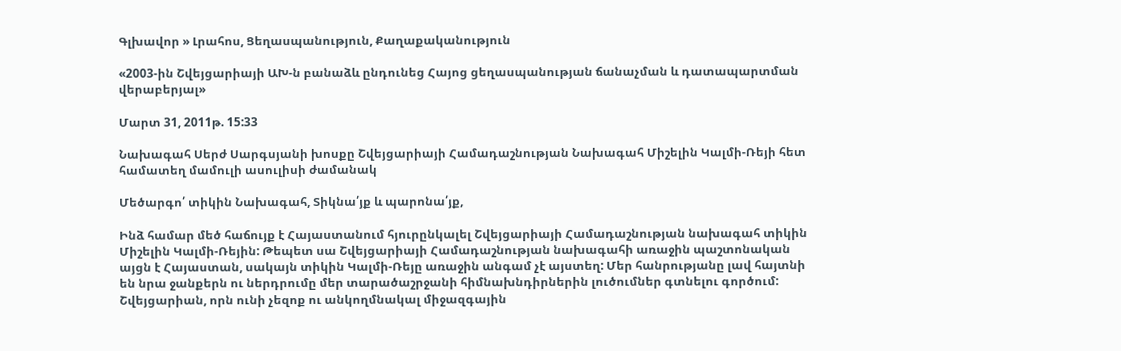Գլխավոր » Լրահոս, Ցեղասպանություն, Քաղաքականություն

«2003-ին Շվեյցարիայի ԱԽ-ն բանաձև ընդունեց Հայոց ցեղասպանության ճանաչման և դատապարտման վերաբերյալ»

Մարտ 31, 2011թ. 15:33

Նախագահ Սերժ Սարգսյանի խոսքը Շվեյցարիայի Համադաշնության Նախագահ Միշելին Կալմի-Ռեյի հետ համատեղ մամուլի ասուլիսի ժամանակ

Մեծարգո՛ տիկին Նախագահ, Տիկնա՛յք և պարոնա՛յք,

Ինձ համար մեծ հաճույք է Հայաստանում հյուրընկալել Շվեյցարիայի Համադաշնության նախագահ տիկին Միշելին Կալմի-Ռեյին: Թեպետ սա Շվեյցարիայի Համադաշնության նախագահի առաջին պաշտոնական այցն է Հայաստան, սակայն տիկին Կալմի-Ռեյը առաջին անգամ չէ այստեղ: Մեր հանրությանը լավ հայտնի են նրա ջանքերն ու ներդրումը մեր տարածաշրջանի հիմնախնդիրներին լուծումներ գտնելու գործում: Շվեյցարիան, որն ունի չեզոք ու անկողմնակալ միջազգային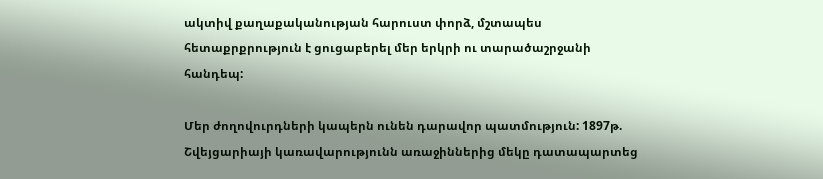ակտիվ քաղաքականության հարուստ փորձ, մշտապես հետաքրքրություն է ցուցաբերել մեր երկրի ու տարածաշրջանի հանդեպ:

Մեր ժողովուրդների կապերն ունեն դարավոր պատմություն: 1897թ. Շվեյցարիայի կառավարությունն առաջիններից մեկը դատապարտեց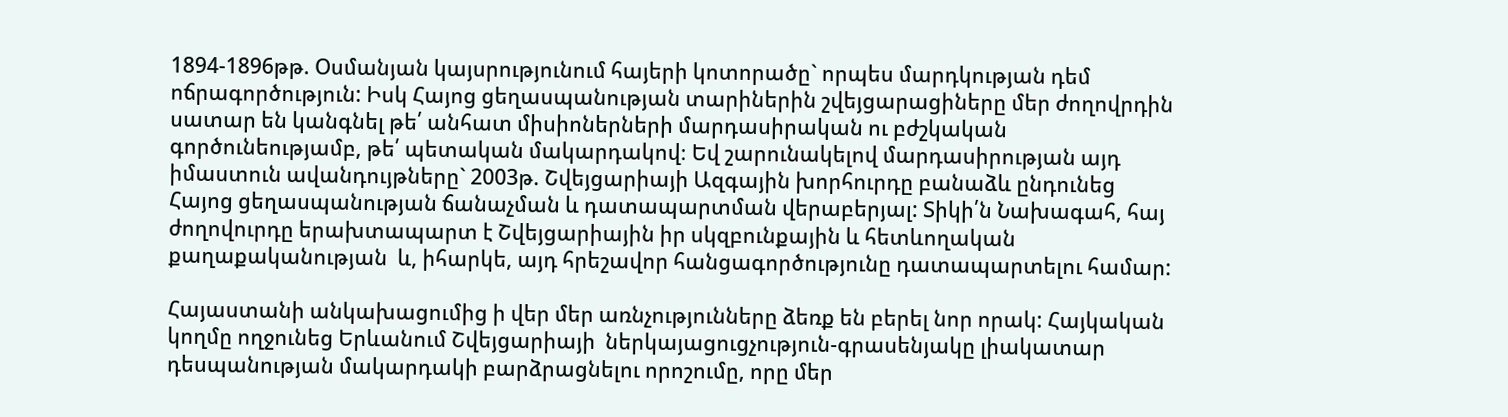1894-1896թթ. Օսմանյան կայսրությունում հայերի կոտորածը` որպես մարդկության դեմ ոճրագործություն: Իսկ Հայոց ցեղասպանության տարիներին շվեյցարացիները մեր ժողովրդին սատար են կանգնել թե՛ անհատ միսիոներների մարդասիրական ու բժշկական գործունեությամբ, թե՛ պետական մակարդակով։ Եվ շարունակելով մարդասիրության այդ իմաստուն ավանդույթները` 2003թ. Շվեյցարիայի Ազգային խորհուրդը բանաձև ընդունեց Հայոց ցեղասպանության ճանաչման և դատապարտման վերաբերյալ: Տիկի՛ն Նախագահ, հայ ժողովուրդը երախտապարտ է Շվեյցարիային իր սկզբունքային և հետևողական քաղաքականության  և, իհարկե, այդ հրեշավոր հանցագործությունը դատապարտելու համար:

Հայաստանի անկախացումից ի վեր մեր առնչությունները ձեռք են բերել նոր որակ: Հայկական կողմը ողջունեց Երևանում Շվեյցարիայի  ներկայացուցչություն-գրասենյակը լիակատար դեսպանության մակարդակի բարձրացնելու որոշումը, որը մեր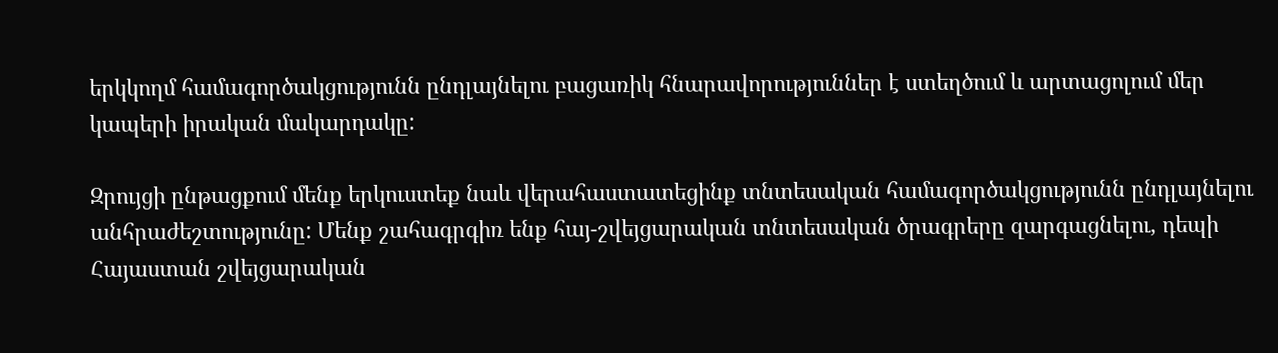երկկողմ համագործակցությունն ընդլայնելու բացառիկ հնարավորություններ է ստեղծում և արտացոլում մեր կապերի իրական մակարդակը:

Զրույցի ընթացքում մենք երկուստեք նաև վերահաստատեցինք տնտեսական համագործակցությունն ընդլայնելու անհրաժեշտությունը: Մենք շահագրգիռ ենք հայ-շվեյցարական տնտեսական ծրագրերը զարգացնելու, դեպի Հայաստան շվեյցարական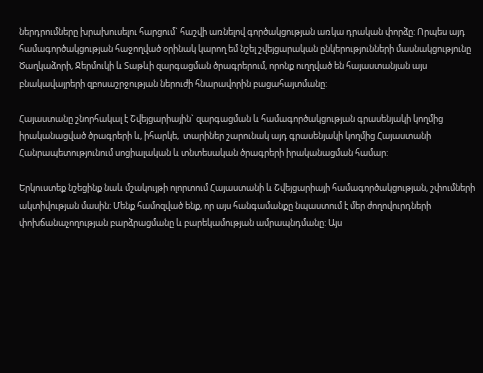ներդրումները խրախուսելու հարցում` հաշվի առնելով գործակցության առկա դրական փորձը: Որպես այդ համագործակցության հաջողված օրինակ կարող եմ նշել շվեյցարական ընկերությունների մասնակցությունը Ծաղկաձորի, Ջերմուկի և Տաթևի զարգացման ծրագրերում, որոնք ուղղված են հայաստանյան այս բնակավայրերի զբոսաշրջության ներուժի հնարավորին բացահայտմանը:

Հայաստանը շնորհակալ է Շվեյցարիային` զարգացման և համագործակցության գրասենյակի կողմից իրականացված ծրագրերի և, իհարկե,  տարիներ շարունակ այդ գրասենյակի կողմից Հայաստանի Հանրապետությունում սոցիալական և տնտեսական ծրագրերի իրականացման համար:

Երկուստեք նշեցինք նաև մշակույթի ոլորտում Հայաստանի և Շվեյցարիայի համագործակցության, շփումների ակտիվության մասին: Մենք համոզված ենք, որ այս հանգամանքը նպաստում է մեր ժողովուրդների փոխճանաչողության բարձրացմանը և բարեկամության ամրապնդմանը: Այս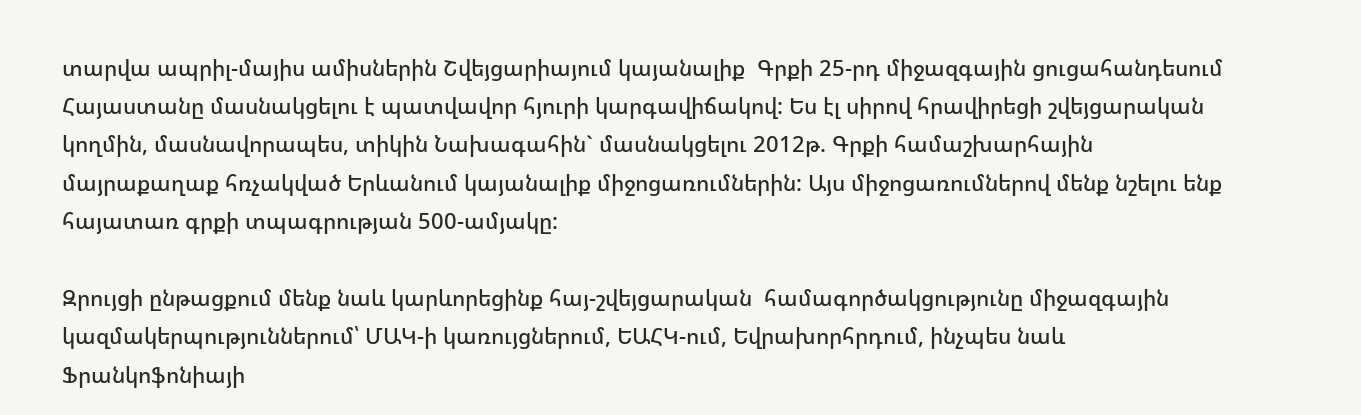տարվա ապրիլ-մայիս ամիսներին Շվեյցարիայում կայանալիք  Գրքի 25-րդ միջազգային ցուցահանդեսում Հայաստանը մասնակցելու է պատվավոր հյուրի կարգավիճակով: Ես էլ սիրով հրավիրեցի շվեյցարական կողմին, մասնավորապես, տիկին Նախագահին` մասնակցելու 2012թ. Գրքի համաշխարհային մայրաքաղաք հռչակված Երևանում կայանալիք միջոցառումներին: Այս միջոցառումներով մենք նշելու ենք հայատառ գրքի տպագրության 500-ամյակը:

Զրույցի ընթացքում մենք նաև կարևորեցինք հայ-շվեյցարական  համագործակցությունը միջազգային կազմակերպություններում՝ ՄԱԿ-ի կառույցներում, ԵԱՀԿ-ում, Եվրախորհրդում, ինչպես նաև Ֆրանկոֆոնիայի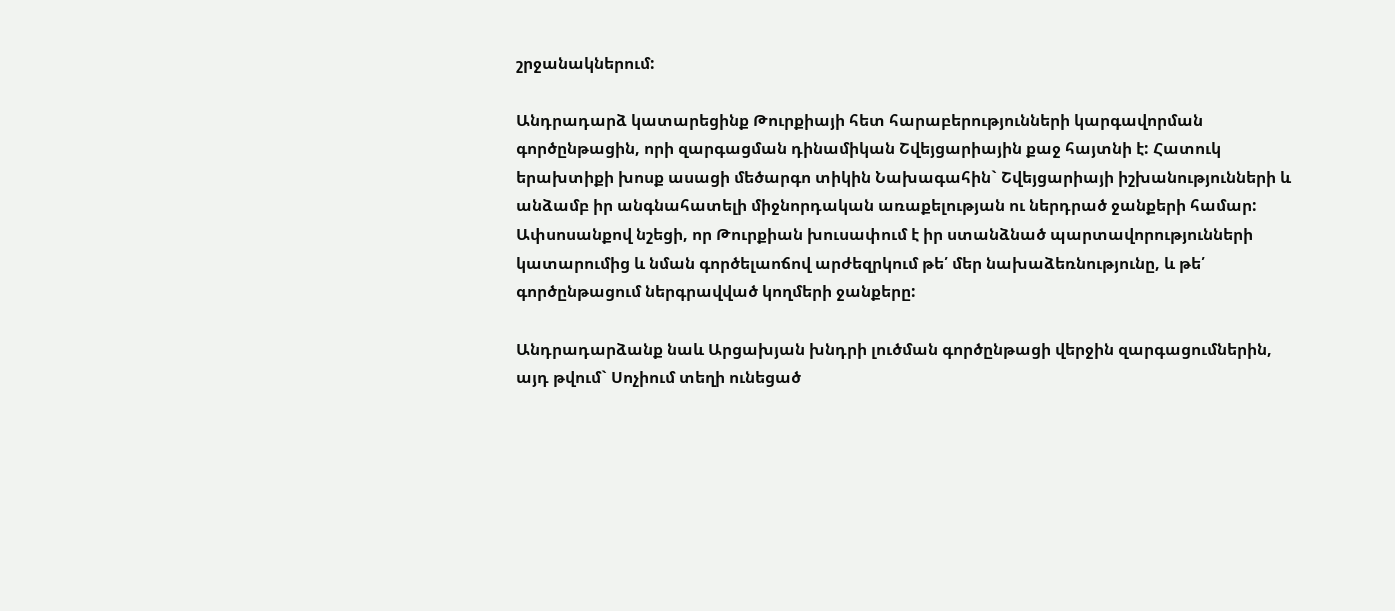շրջանակներում:

Անդրադարձ կատարեցինք Թուրքիայի հետ հարաբերությունների կարգավորման գործընթացին, որի զարգացման դինամիկան Շվեյցարիային քաջ հայտնի է: Հատուկ երախտիքի խոսք ասացի մեծարգո տիկին Նախագահին` Շվեյցարիայի իշխանությունների և անձամբ իր անգնահատելի միջնորդական առաքելության ու ներդրած ջանքերի համար: Ափսոսանքով նշեցի, որ Թուրքիան խուսափում է իր ստանձնած պարտավորությունների կատարումից և նման գործելաոճով արժեզրկում թե՛ մեր նախաձեռնությունը, և թե՛ գործընթացում ներգրավված կողմերի ջանքերը:

Անդրադարձանք նաև Արցախյան խնդրի լուծման գործընթացի վերջին զարգացումներին, այդ թվում` Սոչիում տեղի ունեցած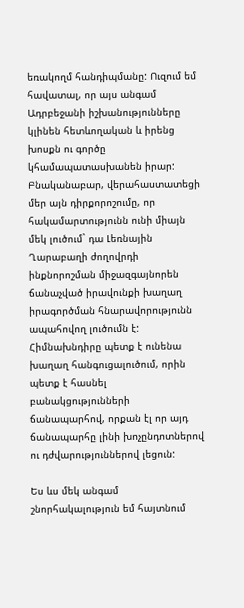եռակողմ հանդիպմանը: Ուզում եմ հավատալ, որ այս անգամ Ադրբեջանի իշխանությունները կլինեն հետևողական և իրենց խոսքն ու գործը կհամապատասխանեն իրար: Բնականաբար, վերահաստատեցի մեր այն դիրքորոշումը, որ հակամարտությունն ունի միայն մեկ լուծում` դա Լեռնային Ղարաբաղի ժողովրդի ինքնորոշման միջազգայնորեն ճանաչված իրավունքի խաղաղ իրագործման հնարավորությունն ապահովող լուծումն է: Հիմնախնդիրը պետք է ունենա խաղաղ հանգուցալուծում, որին պետք է հասնել բանակցությունների ճանապարհով, որքան էլ որ այդ ճանապարհը լինի խոչընդոտներով ու դժվարություններով լեցուն:

Ես ևս մեկ անգամ շնորհակալություն եմ հայտնում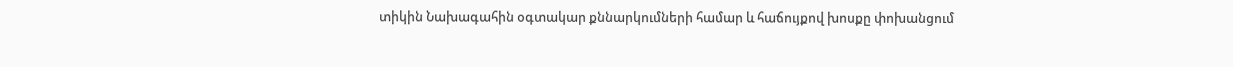տիկին Նախագահին օգտակար քննարկումների համար և հաճույքով խոսքը փոխանցում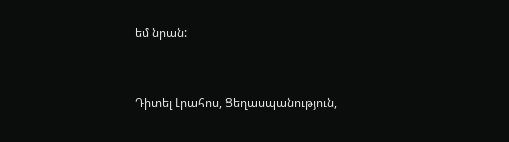եմ նրան:


Դիտել Լրահոս, Ցեղասպանություն,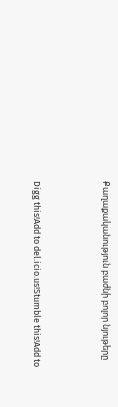Քաղաքականություն բաժնի բոլոր նյութերը



Digg this!Add to del.icio.us!Stumble this!Add to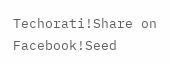Techorati!Share on Facebook!Seed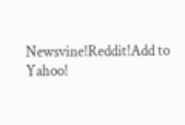Newsvine!Reddit!Add to Yahoo!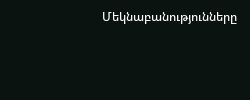Մեկնաբանությունները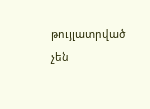թույլատրված չեն